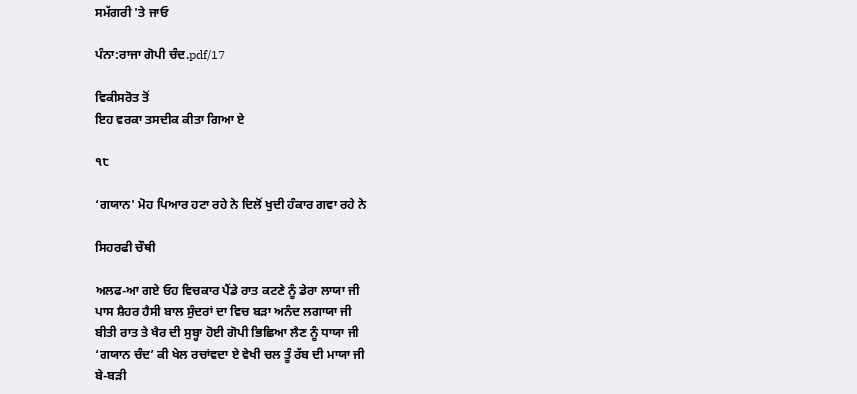ਸਮੱਗਰੀ 'ਤੇ ਜਾਓ

ਪੰਨਾ:ਰਾਜਾ ਗੋਪੀ ਚੰਦ.pdf/17

ਵਿਕੀਸਰੋਤ ਤੋਂ
ਇਹ ਵਰਕਾ ਤਸਦੀਕ ਕੀਤਾ ਗਿਆ ਏ

੧੮

‘ਗਯਾਨ' ਮੋਹ ਪਿਆਰ ਹਟਾ ਰਹੇ ਨੇ ਦਿਲੋਂ ਖੁਦੀ ਹੰਕਾਰ ਗਵਾ ਰਹੇ ਨੇ

ਸਿਹਰਫੀ ਚੌਥੀ

ਅਲਫ-ਆ ਗਏ ਓਹ ਵਿਚਕਾਰ ਪੈਂਡੇ ਰਾਤ ਕਟਣੇ ਨੂੰ ਡੇਰਾ ਲਾਯਾ ਜੀ
ਪਾਸ ਸ਼ੈਹਰ ਹੈਸੀ ਬਾਲ ਸੁੰਦਰਾਂ ਦਾ ਵਿਚ ਬੜਾ ਅਨੰਦ ਲਗਾਯਾ ਜੀ
ਬੀਤੀ ਰਾਤ ਤੇ ਖੈਰ ਦੀ ਸੁਬ੍ਹਾ ਹੋਈ ਗੋਪੀ ਭਿਛਿਆ ਲੈਣ ਨੂੰ ਧਾਯਾ ਜੀ
‘ਗਯਾਨ ਚੰਦ’ ਕੀ ਖੇਲ ਰਚਾਂਵਦਾ ਏ ਵੇਖੀ ਚਲ ਤੂੰ ਰੱਬ ਦੀ ਮਾਯਾ ਜੀ
ਬੇ-ਬੜੀ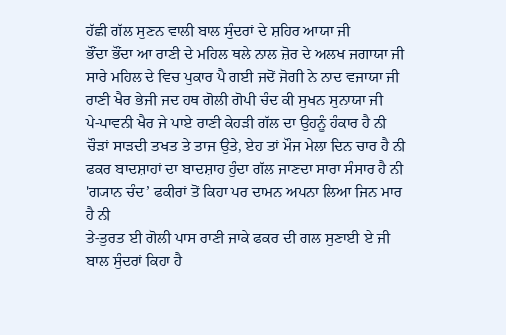ਹੱਛੀ ਗੱਲ ਸੁਣਨ ਵਾਲੀ ਬਾਲ ਸੁੰਦਰਾਂ ਦੇ ਸ਼ਹਿਰ ਆਯਾ ਜੀ
ਭੌਂਦਾ ਭੌਂਦਾ ਆ ਰਾਣੀ ਦੇ ਮਹਿਲ ਥਲੇ ਨਾਲ ਜ਼ੋਰ ਦੇ ਅਲਖ ਜਗਾਯਾ ਜੀ
ਸਾਰੇ ਮਹਿਲ ਦੇ ਵਿਚ ਪੁਕਾਰ ਪੈ ਗਈ ਜਦੋਂ ਜੋਗੀ ਨੇ ਨਾਦ ਵਜਾਯਾ ਜੀ
ਰਾਣੀ ਖੈਰ ਭੇਜੀ ਜਦ ਹਥ ਗੋਲੀ ਗੋਪੀ ਚੰਦ ਕੀ ਸੁਖਨ ਸੁਨਾਯਾ ਜੀ
ਪੇ-ਪਾਵਨੀ ਖੈਰ ਜੇ ਪਾਏ ਰਾਣੀ ਕੇਹੜੀ ਗੱਲ ਦਾ ਉਹਨੂੰ ਹੰਕਾਰ ਹੈ ਨੀ
ਚੌੜਾਂ ਸਾੜਦੀ ਤਖਤ ਤੇ ਤਾਜ ਉਤੇ, ਏਹ ਤਾਂ ਮੌਜ ਮੇਲਾ ਦਿਨ ਚਾਰ ਹੈ ਨੀ
ਫਕਰ ਬਾਦਸ਼ਾਹਾਂ ਦਾ ਬਾਦਸ਼ਾਹ ਹੁੰਦਾ ਗੱਲ ਜਾਣਦਾ ਸਾਰਾ ਸੰਸਾਰ ਹੈ ਨੀ
'ਗ੍ਯਾਨ ਚੰਦ’ ਫਕੀਰਾਂ ਤੋਂ ਕਿਹਾ ਪਰ ਦਾਮਨ ਅਪਨਾ ਲਿਆ ਜਿਨ ਮਾਰ ਹੈ ਨੀ
ਤੇ-ਤੁਰਤ ਈ ਗੋਲੀ ਪਾਸ ਰਾਣੀ ਜਾਕੇ ਫਕਰ ਦੀ ਗਲ ਸੁਣਾਈ ਏ ਜੀ
ਬਾਲ ਸੁੰਦਰਾਂ ਕਿਹਾ ਹੈ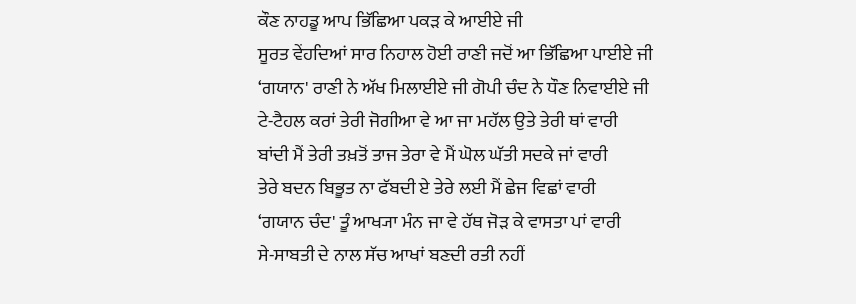ਕੌਣ ਨਾਹਡੂ ਆਪ ਭਿੱਛਿਆ ਪਕੜ ਕੇ ਆਈਏ ਜੀ
ਸੂਰਤ ਵੇਂਹਦਿਆਂ ਸਾਰ ਨਿਹਾਲ ਹੋਈ ਰਾਣੀ ਜਦੋਂ ਆ ਭਿੱਛਿਆ ਪਾਈਏ ਜੀ
‘ਗਯਾਨ' ਰਾਣੀ ਨੇ ਅੱਖ ਮਿਲਾਈਏ ਜੀ ਗੋਪੀ ਚੰਦ ਨੇ ਧੌਣ ਨਿਵਾਈਏ ਜੀ
ਟੇ-ਟੈਹਲ ਕਰਾਂ ਤੇਰੀ ਜੋਗੀਆ ਵੇ ਆ ਜਾ ਮਹੱਲ ਉਤੇ ਤੇਰੀ ਥਾਂ ਵਾਰੀ
ਬਾਂਦੀ ਮੈਂ ਤੇਰੀ ਤਖ਼ਤੋਂ ਤਾਜ ਤੇਰਾ ਵੇ ਮੈਂ ਘੋਲ ਘੱਤੀ ਸਦਕੇ ਜਾਂ ਵਾਰੀ
ਤੇਰੇ ਬਦਨ ਬਿਭੂਤ ਨਾ ਫੱਬਦੀ ਏ ਤੇਰੇ ਲਈ ਮੈਂ ਛੇਜ ਵਿਛਾਂ ਵਾਰੀ
‘ਗਯਾਨ ਚੰਦ' ਤੂੰ ਆਖ੍ਯਾ ਮੰਨ ਜਾ ਵੇ ਹੱਥ ਜੋੜ ਕੇ ਵਾਸਤਾ ਪਾਂ ਵਾਰੀ
ਸੇ-ਸਾਬਤੀ ਦੇ ਨਾਲ ਸੱਚ ਆਖਾਂ ਬਣਦੀ ਰਤੀ ਨਹੀਂ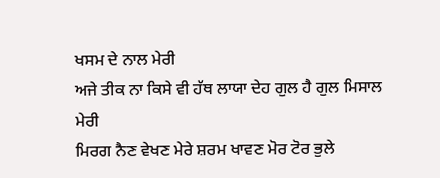ਖਸਮ ਦੇ ਨਾਲ ਮੇਰੀ
ਅਜੇ ਤੀਕ ਨਾ ਕਿਸੇ ਵੀ ਹੱਥ ਲਾਯਾ ਦੇਹ ਗੁਲ ਹੈ ਗੁਲ ਮਿਸਾਲ ਮੇਰੀ
ਮਿਰਗ ਨੈਣ ਵੇਖਣ ਮੇਰੇ ਸ਼ਰਮ ਖਾਵਣ ਮੋਰ ਟੋਰ ਭੁਲੇ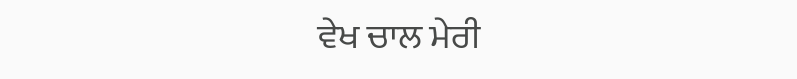ਵੇਖ ਚਾਲ ਮੇਰੀ